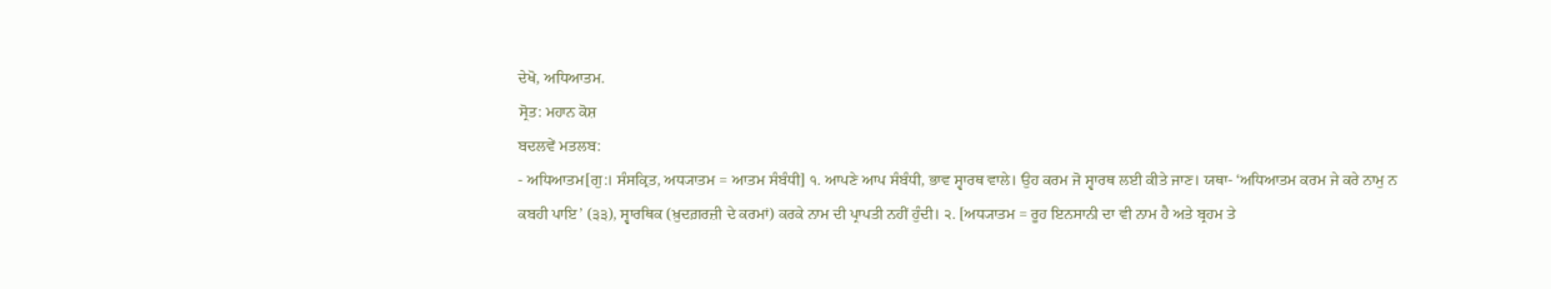ਦੇਖੋ, ਅਧਿਆਤਮ.
ਸ੍ਰੋਤ: ਮਹਾਨ ਕੋਸ਼
ਬਦਲਵੇਂ ਮਤਲਬ:
- ਅਧਿਆਤਮ[ਗੁ:। ਸੰਸਕ੍ਰਿਤ, ਅਧ੍ਯਾਤਮ = ਆਤਮ ਸੰਬੰਧੀ] ੧. ਆਪਣੇ ਆਪ ਸੰਬੰਧੀ, ਭਾਵ ਸ੍ਵਾਰਥ ਵਾਲੇ। ਉਹ ਕਰਮ ਜੋ ਸ੍ਵਾਰਥ ਲਈ ਕੀਤੇ ਜਾਣ। ਯਥਾ- ‘ਅਧਿਆਤਮ ਕਰਮ ਜੇ ਕਰੇ ਨਾਮੁ ਨ ਕਬਹੀ ਪਾਇ’ (੩੩), ਸ੍ਵਾਰਥਿਕ (ਖ਼ੁਦਗ਼ਰਜ਼ੀ ਦੇ ਕਰਮਾਂ) ਕਰਕੇ ਨਾਮ ਦੀ ਪ੍ਰਾਪਤੀ ਨਹੀਂ ਹੁੰਦੀ। ੨. [ਅਧ੍ਯਾਤਮ = ਰੂਹ ਇਨਸਾਨੀ ਦਾ ਵੀ ਨਾਮ ਹੈ ਅਤੇ ਬ੍ਰਹਮ ਤੇ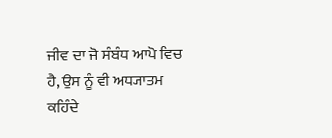ਜੀਵ ਦਾ ਜੋ ਸੰਬੰਧ ਆਪੋ ਵਿਚ ਹੈ, ਉਸ ਨੂੰ ਵੀ ਅਧ੍ਯਾਤਮ ਕਹਿੰਦੇ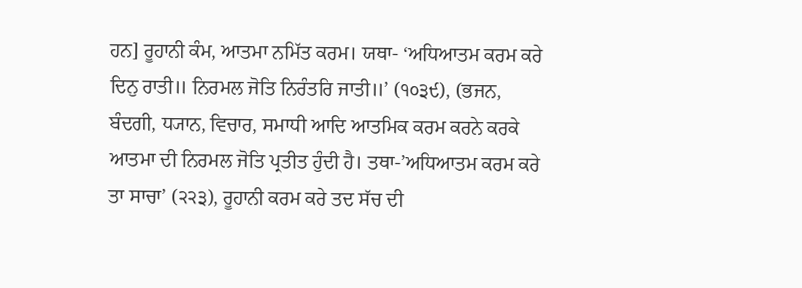ਹਨ] ਰੂਹਾਨੀ ਕੰਮ, ਆਤਮਾ ਨਮਿੱਤ ਕਰਮ। ਯਥਾ- ‘ਅਧਿਆਤਮ ਕਰਮ ਕਰੇ ਦਿਨੁ ਰਾਤੀ॥ ਨਿਰਮਲ ਜੋਤਿ ਨਿਰੰਤਰਿ ਜਾਤੀ॥’ (੧੦੩੯), (ਭਜਨ, ਬੰਦਗੀ, ਧ੍ਯਾਨ, ਵਿਚਾਰ, ਸਮਾਧੀ ਆਦਿ ਆਤਮਿਕ ਕਰਮ ਕਰਨੇ ਕਰਕੇ ਆਤਮਾ ਦੀ ਨਿਰਮਲ ਜੋਤਿ ਪ੍ਰਤੀਤ ਹੁੰਦੀ ਹੈ। ਤਥਾ-’ਅਧਿਆਤਮ ਕਰਮ ਕਰੇ ਤਾ ਸਾਚਾ’ (੨੨੩), ਰੂਹਾਨੀ ਕਰਮ ਕਰੇ ਤਦ ਸੱਚ ਦੀ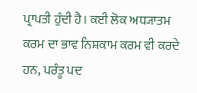ਪ੍ਰਾਪਤੀ ਹੁੰਦੀ ਹੈ। ਕਈ ਲੋਕ ਅਧ੍ਯਾਤਮ ਕਰਮ ਦਾ ਭਾਵ ਨਿਸ਼ਕਾਮ ਕਰਮ ਵੀ ਕਰਦੇ ਹਨ, ਪਰੰਤੂ ਪਦ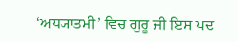‘ਅਧ੍ਯਾਤਮੀ’ ਵਿਚ ਗੁਰੂ ਜੀ ਇਸ ਪਦ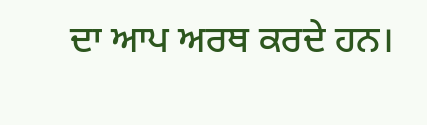ਦਾ ਆਪ ਅਰਥ ਕਰਦੇ ਹਨ।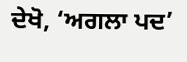ਦੇਖੋ, ‘ਅਗਲਾ ਪਦ’